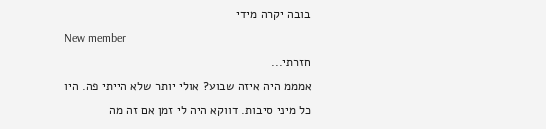בובה יקרה מידי
New member
חזרתי...
אמממ היה איזה שבוע? אולי יותר שלא הייתי פה. היו כל מיני סיבות. דווקא היה לי זמן אם זה מה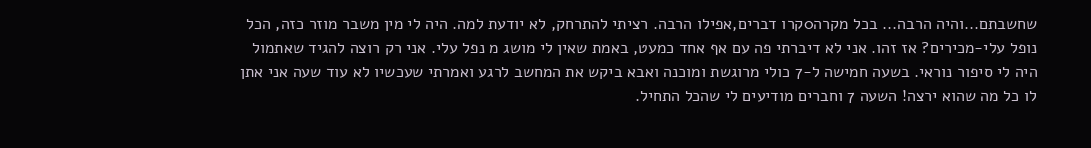שחשבתם...והיה הרבה... בכל מקרה0קרו דברים,אפילו הרבה. רציתי להתרחק, לא יודעת למה. היה לי מין משבר מוזר כזה, הכל נופל עלי-מכירים? אז זהו. אני לא דיברתי פה עם אף אחד כמעט, באמת שאין לי מושג מ נפל עלי. אני רק רוצה להגיד שאתמול היה לי סיפור נוראי. בשעה חמישה ל-7 כולי מרוגשת ומוכנה ואבא ביקש את המחשב לרגע ואמרתי שעכשיו לא עוד שעה אני אתן לו כל מה שהוא ירצה! השעה 7 וחברים מודיעים לי שהכל התחיל.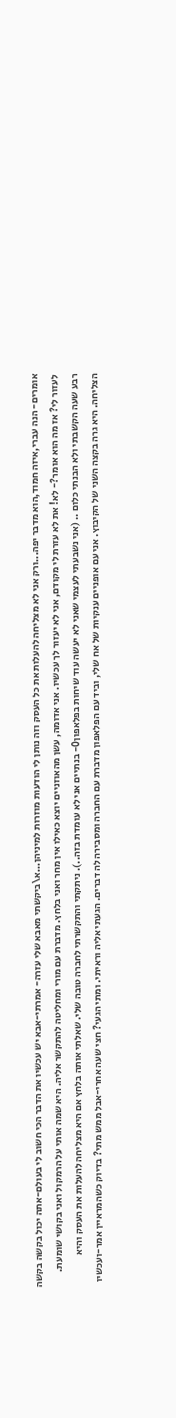אומרים- הנה עברי,איזה חמוד,הוא מדבר יפה...ורק אני לא מצליחה להעלות את כל העסק וזה נותן לי הודעות מוזרות למיניהן...א\ביקשתי מאבא שלי עזרה- אמרתי-אבא יש עכשיו את הדבר הכי חשוב לי בעולם-אתה יכול בקשה בקשה לעזור לי? אז מה הוא אומר?- לא! את לא עזרת לי מקודם, אני לא יעזור לך עכשיו. אני אדומה, עשן מהאוזניים יוצא כאילו אין מחר ואני בלחץ. מדברת עם מורי ומחליטה להתקשר אליה. היא שמה אותי על הרמקול ואני בקושי שומעת. רבע שעה הקשבתי ולא הבנתי כלום .. (אני נשבעתי לעצמי שאני לא יעשה עוד שיחות בפלאפון0- בנתיים אני לא עומדת בזה..). ניתקתי והתקשרתי לחברה טובה שלי. שאלתי אותה בלחץ אם היא מצליחה להעלות את העסק והיא הצליחה. היא גרה בקצה השני של הקיבוץ. אני עם אופניים ענקיות של אח שלי, וביד עם הפלאפון מדברת עם החברה ומסבירה לה דברים. הגעתי אליה וראיתי. ומתי הגעי? חצי שעה אחרי-אבל ממש מתי? בדיוק כשהמראיין אמר-ועכשיו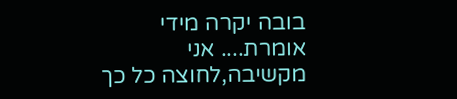בובה יקרה מידי אומרת.... אני מקשיבה,לחוצה כל כך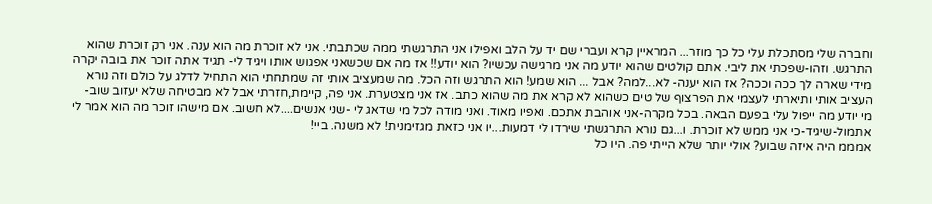וחברה שלי מסתכלת עלי כל כך מוזר... המראיין קרא ועברי שם יד על הלב ואפילו אני התרגשתי ממה שכתבתי. אני לא זוכרת מה הוא ענה. אני רק זוכרת שהוא התרגש. וזהו-שפכתי את ליבי. אתם קולטים שהוא יודע מה אני מרגישה עכשיו? הוא יודע!! אז מה אם שכשאני אפגוש אותו ויגיד לי- תגיד אתה זוכר את בובה יקרה מידי שארה לך ככה וככה? אז הוא יענה- לא...למה? אבל ... הוא שמע! הוא התרגש וזה הכל. מה שמעציב אותי זה שמתחתי הוא התחיל לדלג על כולם וזה נורא העציב אותי ותיארתי לעצמי את הפרצוף של טים כשהוא לא קרא את מה שהוא כתב. אז אני מצטערת. אני פה, קיימת,חזרתי אבל לא מבטיחה שלא יעזוב שוב- מי יודע מה ייפול עלי בפעם הבאה. בכל מקרה-אני אוהבת אתכם. ואפיו מאוד. ואני מודה לכל מי שדאג לי -שני אנשים....לא חשוב. אם מישהו זוכר מה הוא אמר לי אתמול-שיגיד-כי אני ממש לא זוכרת. ו...גם נורא התרגשתי שירדו לי דמעות...יו אני כזאת מגזימנית! לא משנה. ביי!
אמממ היה איזה שבוע? אולי יותר שלא הייתי פה. היו כל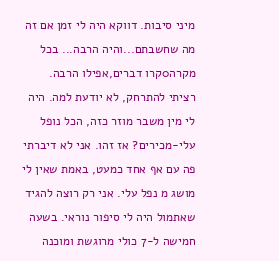מיני סיבות. דווקא היה לי זמן אם זה מה שחשבתם...והיה הרבה... בכל מקרה0קרו דברים,אפילו הרבה. רציתי להתרחק, לא יודעת למה. היה לי מין משבר מוזר כזה, הכל נופל עלי-מכירים? אז זהו. אני לא דיברתי פה עם אף אחד כמעט, באמת שאין לי מושג מ נפל עלי. אני רק רוצה להגיד שאתמול היה לי סיפור נוראי. בשעה חמישה ל-7 כולי מרוגשת ומוכנה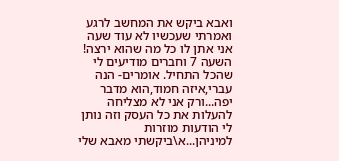ואבא ביקש את המחשב לרגע ואמרתי שעכשיו לא עוד שעה אני אתן לו כל מה שהוא ירצה! השעה 7 וחברים מודיעים לי שהכל התחיל. אומרים- הנה עברי,איזה חמוד,הוא מדבר יפה...ורק אני לא מצליחה להעלות את כל העסק וזה נותן לי הודעות מוזרות למיניהן...א\ביקשתי מאבא שלי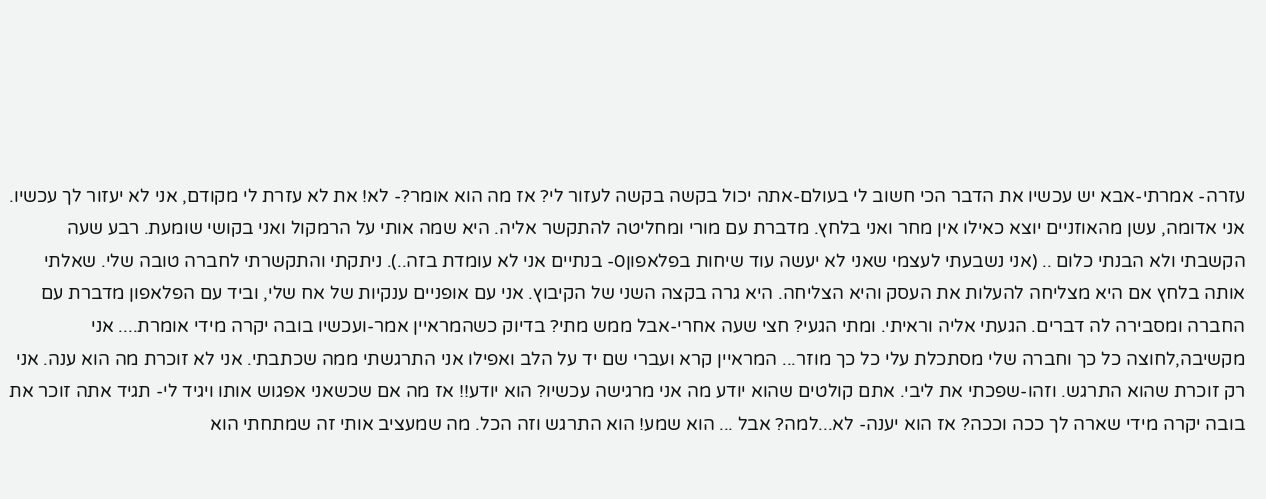עזרה- אמרתי-אבא יש עכשיו את הדבר הכי חשוב לי בעולם-אתה יכול בקשה בקשה לעזור לי? אז מה הוא אומר?- לא! את לא עזרת לי מקודם, אני לא יעזור לך עכשיו. אני אדומה, עשן מהאוזניים יוצא כאילו אין מחר ואני בלחץ. מדברת עם מורי ומחליטה להתקשר אליה. היא שמה אותי על הרמקול ואני בקושי שומעת. רבע שעה הקשבתי ולא הבנתי כלום .. (אני נשבעתי לעצמי שאני לא יעשה עוד שיחות בפלאפון0- בנתיים אני לא עומדת בזה..). ניתקתי והתקשרתי לחברה טובה שלי. שאלתי אותה בלחץ אם היא מצליחה להעלות את העסק והיא הצליחה. היא גרה בקצה השני של הקיבוץ. אני עם אופניים ענקיות של אח שלי, וביד עם הפלאפון מדברת עם החברה ומסבירה לה דברים. הגעתי אליה וראיתי. ומתי הגעי? חצי שעה אחרי-אבל ממש מתי? בדיוק כשהמראיין אמר-ועכשיו בובה יקרה מידי אומרת.... אני מקשיבה,לחוצה כל כך וחברה שלי מסתכלת עלי כל כך מוזר... המראיין קרא ועברי שם יד על הלב ואפילו אני התרגשתי ממה שכתבתי. אני לא זוכרת מה הוא ענה. אני רק זוכרת שהוא התרגש. וזהו-שפכתי את ליבי. אתם קולטים שהוא יודע מה אני מרגישה עכשיו? הוא יודע!! אז מה אם שכשאני אפגוש אותו ויגיד לי- תגיד אתה זוכר את בובה יקרה מידי שארה לך ככה וככה? אז הוא יענה- לא...למה? אבל ... הוא שמע! הוא התרגש וזה הכל. מה שמעציב אותי זה שמתחתי הוא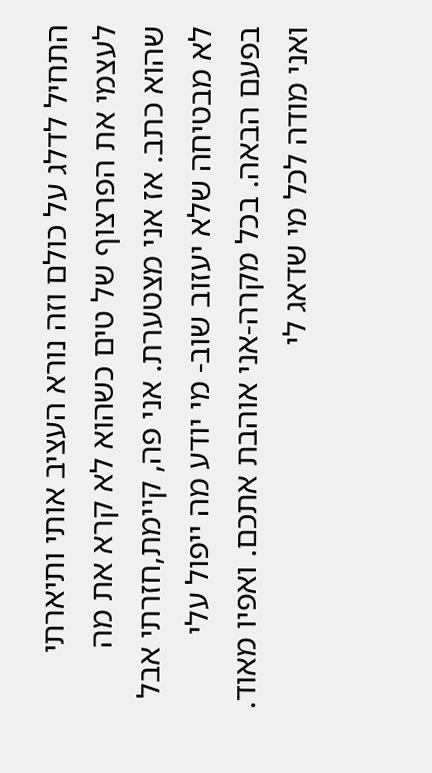התחיל לדלג על כולם וזה נורא העציב אותי ותיארתי לעצמי את הפרצוף של טים כשהוא לא קרא את מה שהוא כתב. אז אני מצטערת. אני פה, קיימת,חזרתי אבל לא מבטיחה שלא יעזוב שוב- מי יודע מה ייפול עלי בפעם הבאה. בכל מקרה-אני אוהבת אתכם. ואפיו מאוד. ואני מודה לכל מי שדאג לי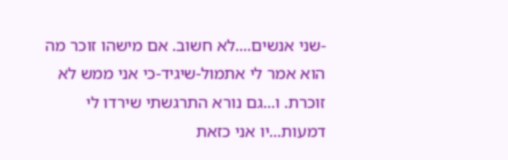-שני אנשים....לא חשוב. אם מישהו זוכר מה הוא אמר לי אתמול-שיגיד-כי אני ממש לא זוכרת. ו...גם נורא התרגשתי שירדו לי דמעות...יו אני כזאת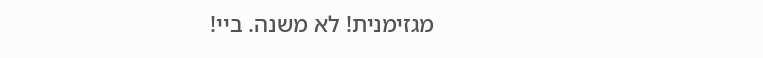מגזימנית! לא משנה. ביי!